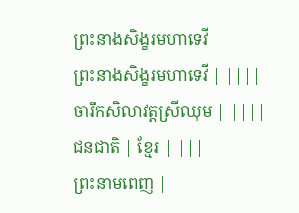ព្រះនាងសិង្ខរមហាទេវី
ព្រះនាងសិង្ខរមហាទេវី | ||||
ចារឹកសិលាវត្តស្រីឈុម | ||||
ជនជាតិ | ខ្មែរ | |||
ព្រះនាមពេញ |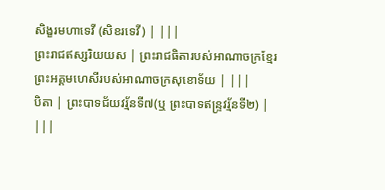សិង្ខរមហាទេវី (សិខរទេវី) | |||
ព្រះរាជឥស្សរិយយស | ព្រះរាជធិតារបស់អាណាចក្រខ្មែរ ព្រះអគ្គមហេសីរបស់អាណាចក្រសុខោទ័យ | |||
បិតា | ព្រះបាទជ័យវរ្ម័នទី៧(ឬ ព្រះបាទឥន្ទ្រវរ្ម័នទី២) | |||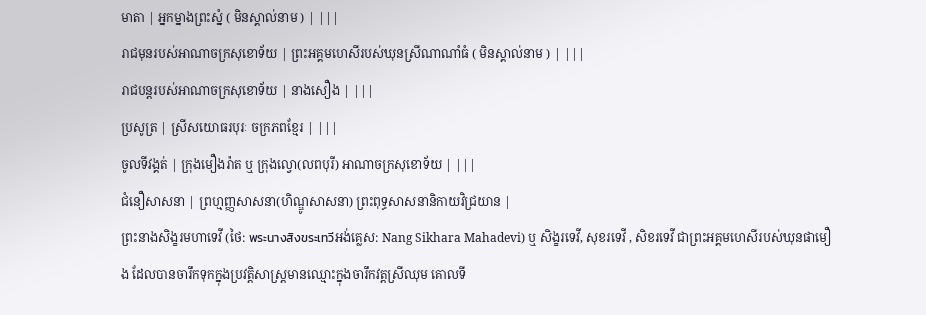មាតា | អ្នកម្នាងព្រះស្នំ ( មិនស្គាល់នាម ) | |||
រាជមុនរបស់អាណាចក្រសុខោទ័យ | ព្រះអគ្គមហេសីរបស់ឃុនស្រីណាណាំធំ ( មិនស្គាល់នាម ) | |||
រាជបន្តរបស់អាណាចក្រសុខោទ័យ | នាងសឿង | |||
ប្រសូត្រ | ស្រីសយោធរបុរៈ ចក្រភពខ្មែរ | |||
ចូលទីវង្គត់ | ក្រុងមឿងរ៉ាត ឬ ក្រុងល្វោ(លពបុរី) អាណាចក្រសុខោទ័យ | |||
ជំនឿសាសនា | ព្រហ្មញ្ញសាសនា(ហិណ្ឌូសាសនា) ព្រះពុទ្ធសាសនានិកាយវិជ្រយាន |
ព្រះនាងសិង្ខរមហាទេវី (ថៃ: พระนางสิงขระเทวีអង់គ្លេស: Nang Sikhara Mahadevi) ឬ សិង្ខរទេវី, សុខរទេវី , សិខរទេវី ជាព្រះអគ្គមហេសីរបស់ឃុនផាមឿង ដែលបានចារឹកទុកក្នុងប្រវត្តិសាស្ត្រមានឈ្មោះក្នុងចារឹកវត្តស្រីឈុម គោលទី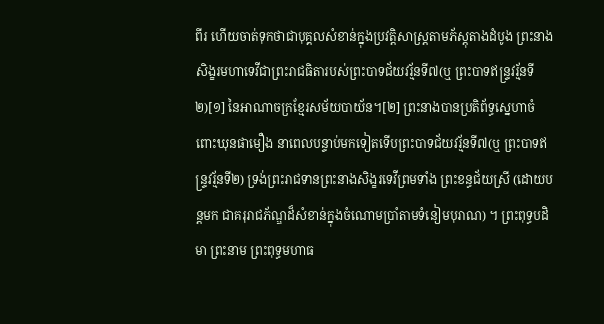ពីរ ហើយចាត់ទុកថាជាបុគ្គលសំខាន់ក្នុងប្រវត្តិសាស្ត្រតាមភ័ស្តុតាងដំបូង ព្រះនាងសិង្ខរមហាទេវីជាព្រះរាជធិតារបស់ព្រះបាទជ័យវរ្ម័នទី៧(ឬ ព្រះបាទឥន្ទ្រវរ្ម័នទី២)[១] នៃអាណាចក្រខ្មែរសម័យបាយ័ន។[២] ព្រះនាងបានប្រតិព័ទ្ធស្នេហាចំពោះឃុនផាមឿង នាពេលបន្ទាប់មកទៀតទើបព្រះបាទជ័យវរ្ម័នទី៧(ឬ ព្រះបាទឥន្ទ្រវរ្ម័នទី២) ទ្រង់ព្រះរាជទានព្រះនាងសិង្ខរទេវីព្រមទាំង ព្រះខន្ធជ័យស្រី (ដោយបន្តមក ជាគរុរាជភ័ណ្ឌដ៏សំខាន់ក្នុងចំណោមប្រាំតាមទំនៀមបុរាណ) ។ ព្រះពុទ្ធបដិមា ព្រះនាម ព្រះពុទ្ធមហាធ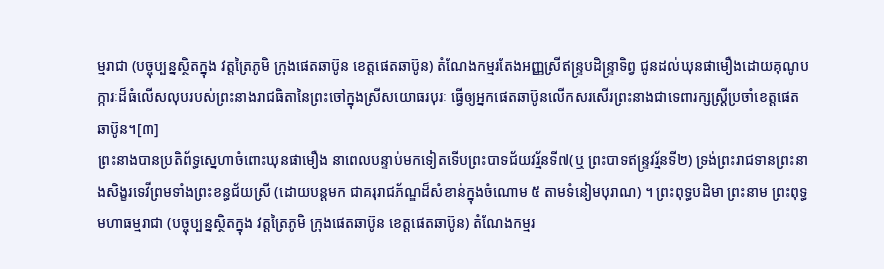ម្មរាជា (បច្ចុប្បន្នស្ថិតក្នុង វត្តត្រៃភូមិ ក្រុងផេតឆាប៊ូន ខេត្តផេតឆាប៊ូន) តំណែងកម្មរតែងអញ្ញស្រីឥន្ទ្របដិន្រ្ទាទិព្វ ជូនដល់ឃុនផាមឿងដោយគុណូបក្ការៈដ៏ធំលើសលុបរបស់ព្រះនាងរាជធិតានៃព្រះចៅក្នុងស្រីសយោធរបុរៈ ធ្វើឲ្យអ្នកផេតឆាប៊ូនលើកសរសើរព្រះនាងជាទេពារក្សស្ដ្រីប្រចាំខេត្តផេតឆាប៊ូន។[៣]
ព្រះនាងបានប្រតិព័ទ្ធស្នេហាចំពោះឃុនផាមឿង នាពេលបន្ទាប់មកទៀតទើបព្រះបាទជ័យវរ្ម័នទី៧(ឬ ព្រះបាទឥន្ទ្រវរ្ម័នទី២) ទ្រង់ព្រះរាជទានព្រះនាងសិង្ខរទេវីព្រមទាំងព្រះខន្ធជ័យស្រី (ដោយបន្តមក ជាគរុរាជភ័ណ្ឌដ៏សំខាន់ក្នុងចំណោម ៥ តាមទំនៀមបុរាណ) ។ ព្រះពុទ្ធបដិមា ព្រះនាម ព្រះពុទ្ធមហាធម្មរាជា (បច្ចុប្បន្នស្ថិតក្នុង វត្តត្រៃភូមិ ក្រុងផេតឆាប៊ូន ខេត្តផេតឆាប៊ូន) តំណែងកម្មរ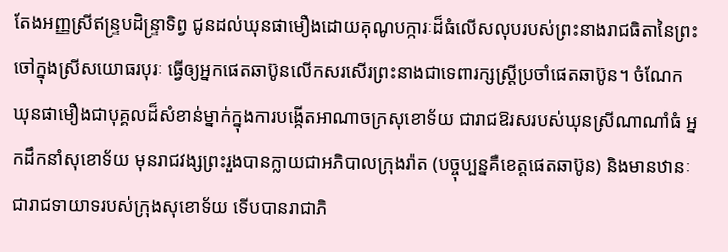តែងអញ្ញស្រីឥន្ទ្របដិន្រ្ទាទិព្វ ជូនដល់ឃុនផាមឿងដោយគុណូបក្ការៈដ៏ធំលើសលុបរបស់ព្រះនាងរាជធិតានៃព្រះចៅក្នុងស្រីសយោធរបុរៈ ធ្វើឲ្យអ្នកផេតឆាប៊ូនលើកសរសើរព្រះនាងជាទេពារក្សស្ដ្រីប្រចាំផេតឆាប៊ូន។ ចំណែក ឃុនផាមឿងជាបុគ្គលដ៏សំខាន់ម្នាក់ក្នុងការបង្កើតអាណាចក្រសុខោទ័យ ជារាជឱរសរបស់ឃុនស្រីណាណាំធំ អ្នកដឹកនាំសុខោទ័យ មុនរាជវង្សព្រះរួងបានក្លាយជាអភិបាលក្រុងរ៉ាត (បច្ចុប្បន្នគឺខេត្តផេតឆាប៊ូន) និងមានឋានៈជារាជទាយាទរបស់ក្រុងសុខោទ័យ ទើបបានរាជាភិ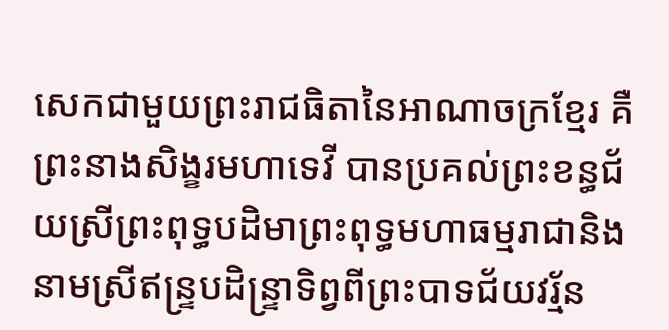សេកជាមួយព្រះរាជធិតានៃអាណាចក្រខ្មែរ គឺព្រះនាងសិង្ខរមហាទេវី បានប្រគល់ព្រះខន្ធជ័យស្រីព្រះពុទ្ធបដិមាព្រះពុទ្ធមហាធម្មរាជានិងនាមស្រីឥន្ទ្របដិន្រ្ទាទិព្វពីព្រះបាទជ័យវរ្ម័ន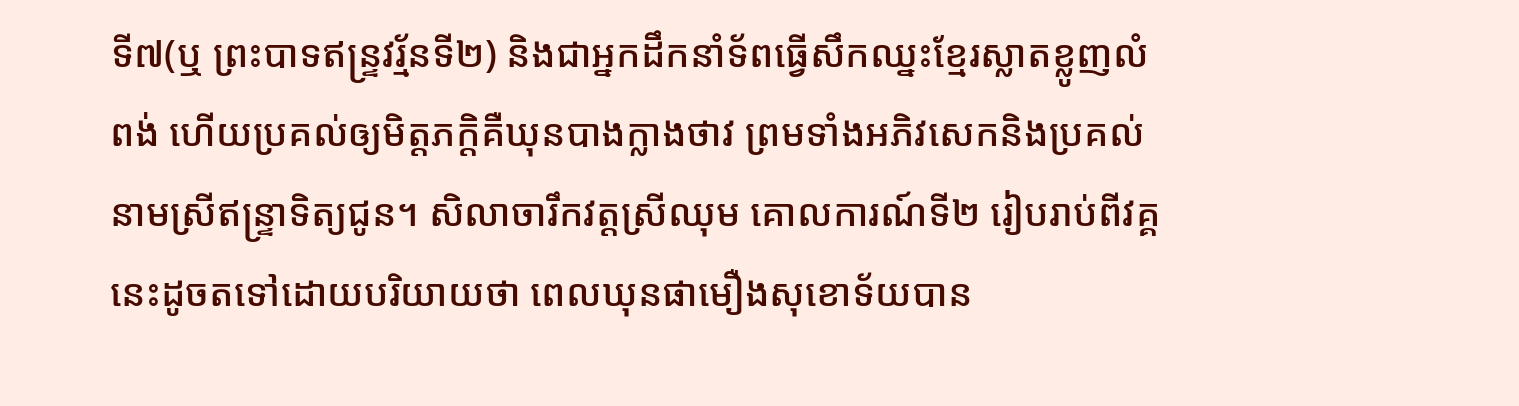ទី៧(ឬ ព្រះបាទឥន្ទ្រវរ្ម័នទី២) និងជាអ្នកដឹកនាំទ័ពធ្វើសឹកឈ្នះខ្មែរស្លាតខ្លូញលំពង់ ហើយប្រគល់ឲ្យមិត្តភក្ដិគឺឃុនបាងក្លាងថាវ ព្រមទាំងអភិវសេកនិងប្រគល់នាមស្រីឥន្ទ្រាទិត្យជូន។ សិលាចារឹកវត្តស្រីឈុម គោលការណ៍ទី២ រៀបរាប់ពីវគ្គនេះដូចតទៅដោយបរិយាយថា ពេលឃុនផាមឿងសុខោទ័យបាន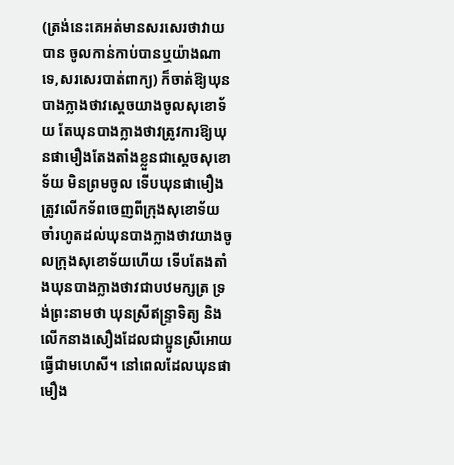(ត្រង់នេះគេអត់មានសរសេរថាវាយបាន ចូលកាន់កាប់បានឬយ៉ាងណាទេ,សរសេរបាត់ពាក្យ) ក៏ចាត់ឱ្យឃុនបាងក្លាងថាវស្ដេចយាងចូលសុខោទ័យ តែឃុនបាងក្លាងថាវត្រូវការឱ្យឃុនផាមឿងតែងតាំងខ្លួនជាស្ដេចសុខោទ័យ មិនព្រមចូល ទេីបឃុនផាមឿងត្រូវលេីកទ័ពចេញពីក្រុងសុខោទ័យ ចាំរហូតដល់ឃុនបាងក្លាងថាវយាងចូលក្រុងសុខោទ័យហេីយ ទេីបតែងតាំងឃុនបាងក្លាងថាវជាបឋមក្សត្រ ទ្រង់ព្រះនាមថា ឃុនស្រីឥន្ទ្រាទិត្យ និងលេីកនាងសឿងដែលជាប្អូនស្រីអោយធ្វេីជាមហេសី។ នៅពេលដែលឃុនផាមឿង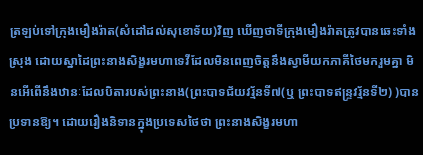ត្រឡប់ទៅក្រុងមឿងរ៉ាត(សំដៅដល់សុខោទ័យ)វិញ ឃើញថាទីក្រុងមឿងរ៉ាតត្រូវបានឆេះទាំងស្រុង ដោយស្នាដៃព្រះនាងសិង្ខរមហាទេវីដែលមិនពេញចិត្តនឹងស្វាមីយកភាគីថៃមករួមគ្នា មិនអើពើនឹងឋានៈដែលបិតារបស់ព្រះនាង(ព្រះបាទជ័យវរ្ម័នទី៧(ឬ ព្រះបាទឥន្ទ្រវរ្ម័នទី២) )បានប្រទានឱ្យ។ ដោយរឿងនិទានក្នុងប្រទេសថៃថា ព្រះនាងសិង្ខរមហា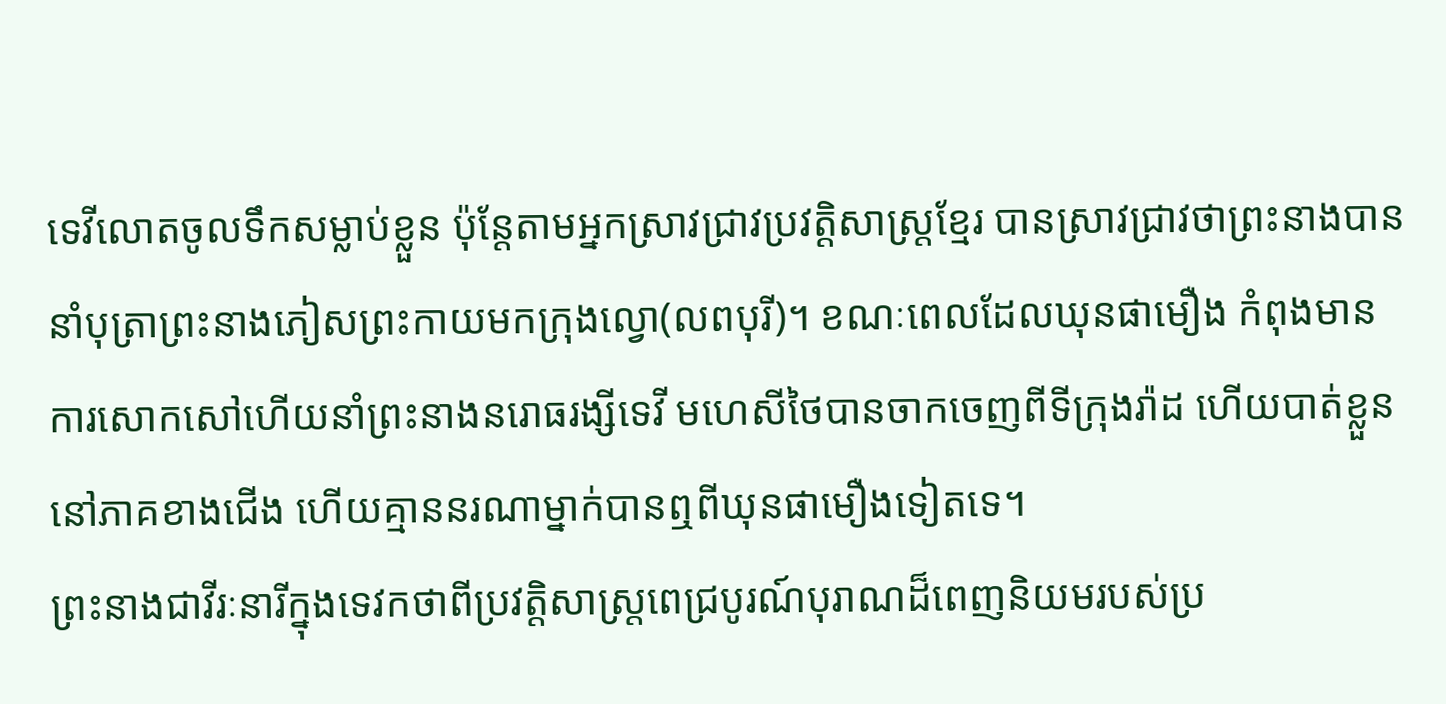ទេវីលោតចូលទឹកសម្លាប់ខ្លួន ប៉ុន្តែតាមអ្នកស្រាវជ្រាវប្រវត្តិសាស្ត្រខ្មែរ បានស្រាវជ្រាវថាព្រះនាងបាននាំបុត្រាព្រះនាងភៀសព្រះកាយមកក្រុងល្វោ(លពបុរី)។ ខណៈពេលដែលឃុនផាមឿង កំពុងមានការសោកសៅហើយនាំព្រះនាងនរោធរង្សីទេវី មហេសីថៃបានចាកចេញពីទីក្រុងរ៉ាដ ហើយបាត់ខ្លួននៅភាគខាងជើង ហើយគ្មាននរណាម្នាក់បានឮពីឃុនផាមឿងទៀតទេ។
ព្រះនាងជាវីរៈនារីក្នុងទេវកថាពីប្រវត្តិសាស្ត្រពេជ្របូរណ៍បុរាណដ៏ពេញនិយមរបស់ប្រ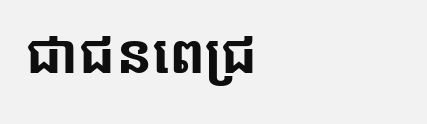ជាជនពេជ្រ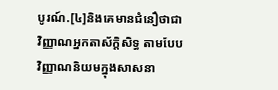បូរណ៍.[៤]និងគេមានជំនឿថាជាវិញ្ញាណអ្នកតាស័ក្តិសិទ្ធ តាមបែបវិញ្ញាណនិយមក្នុងសាសនា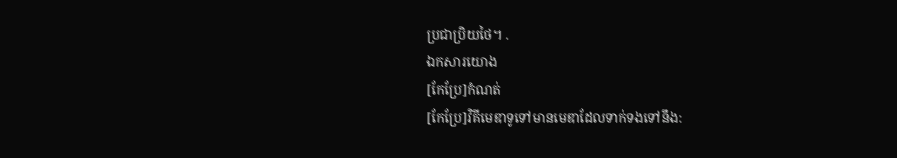ប្រជាប្រិយថៃ។ .
ឯកសារយោង
[កែប្រែ]កំណត់
[កែប្រែ]វិគីមេឌាទូទៅមានមេឌាដែលទាក់ទងទៅនឹង: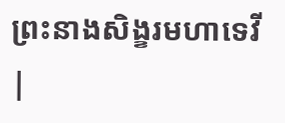ព្រះនាងសិង្ខរមហាទេវី |